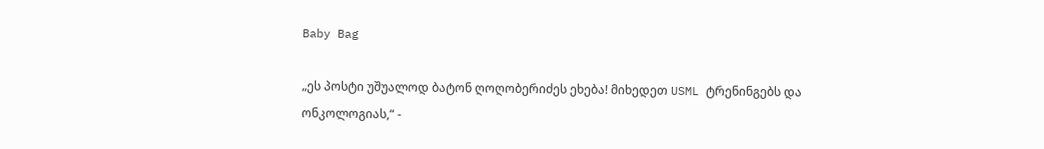Baby Bag

„ეს პოსტი უშუალოდ ბატონ ღოღობერიძეს ეხება! მიხედეთ USML ტრენინგებს და ონკოლოგიას,“ -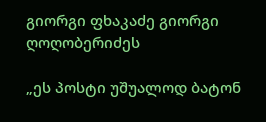გიორგი ფხაკაძე გიორგი ღოღობერიძეს

„ეს პოსტი უშუალოდ ბატონ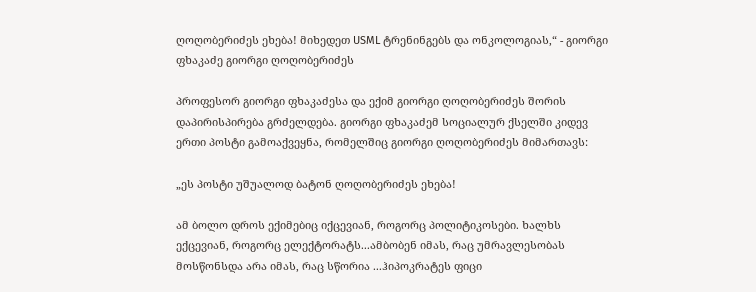ღოღობერიძეს ეხება! მიხედეთ USML ტრენინგებს და ონკოლოგიას,“ - გიორგი ფხაკაძე გიორგი ღოღობერიძეს

პროფესორ გიორგი ფხაკაძესა და ექიმ გიორგი ღოღობერიძეს შორის დაპირისპირება გრძელდება. გიორგი ფხაკაძემ სოციალურ ქსელში კიდევ ერთი პოსტი გამოაქვეყნა, რომელშიც გიორგი ღოღობერიძეს მიმართავს:

„ეს პოსტი უშუალოდ ბატონ ღოღობერიძეს ეხება!

ამ ბოლო დროს ექიმებიც იქცევიან, როგორც პოლიტიკოსები. ხალხს ექცევიან, როგორც ელექტორატს...ამბობენ იმას, რაც უმრავლესობას მოსწონსდა არა იმას, რაც სწორია ...ჰიპოკრატეს ფიცი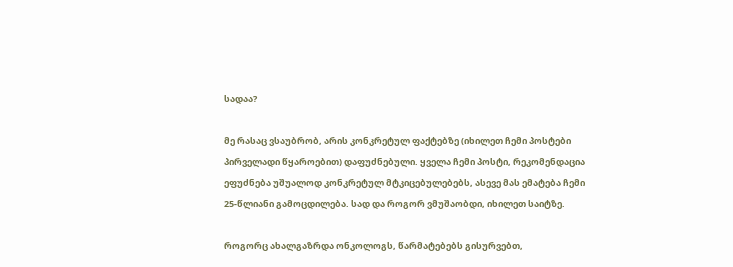სადაა?

მე რასაც ვსაუბრობ, არის კონკრეტულ ფაქტებზე (იხილეთ ჩემი პოსტები პირველადი წყაროებით) დაფუძნებული. ყველა ჩემი პოსტი, რეკომენდაცია ეფუძნება უშუალოდ კონკრეტულ მტკიცებულებებს, ასევე მას ემატება ჩემი 25-წლიანი გამოცდილება. სად და როგორ ვმუშაობდი, იხილეთ საიტზე.

როგორც ახალგაზრდა ონკოლოგს, წარმატებებს გისურვებთ,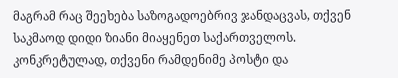მაგრამ რაც შეეხება საზოგადოებრივ ჯანდაცვას, თქვენ საკმაოდ დიდი ზიანი მიაყენეთ საქართველოს. კონკრეტულად, თქვენი რამდენიმე პოსტი და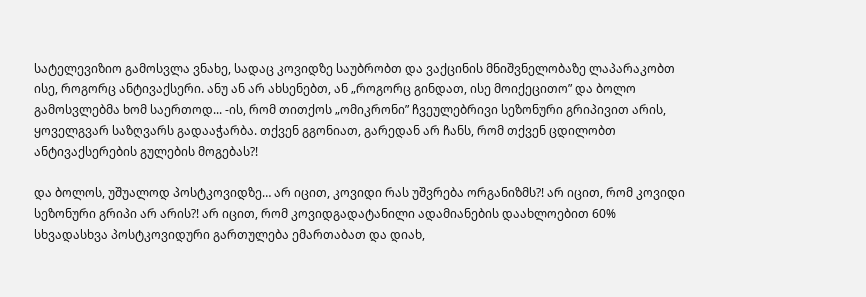სატელევიზიო გამოსვლა ვნახე, სადაც კოვიდზე საუბრობთ და ვაქცინის მნიშვნელობაზე ლაპარაკობთ ისე, როგორც ანტივაქსერი. ანუ ან არ ახსენებთ, ან „როგორც გინდათ, ისე მოიქეცითო” და ბოლო გამოსვლებმა ხომ საერთოდ... -ის, რომ თითქოს „ომიკრონი” ჩვეულებრივი სეზონური გრიპივით არის, ყოველგვარ საზღვარს გადააჭარბა. თქვენ გგონიათ, გარედან არ ჩანს, რომ თქვენ ცდილობთ ანტივაქსერების გულების მოგებას?!

და ბოლოს, უშუალოდ პოსტკოვიდზე… არ იცით, კოვიდი რას უშვრება ორგანიზმს?! არ იცით, რომ კოვიდი სეზონური გრიპი არ არის?! არ იცით, რომ კოვიდგადატანილი ადამიანების დაახლოებით 60% სხვადასხვა პოსტკოვიდური გართულება ემართაბათ და დიახ,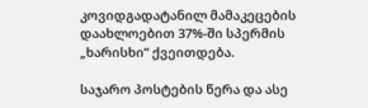კოვიდგადატანილ მამაკეცების დაახლოებით 37%-ში სპერმის „ხარისხი” ქვეითდება.

საჯარო პოსტების წერა და ასე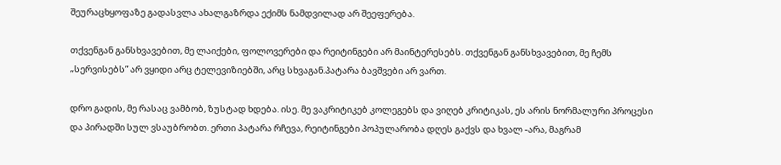შეურაცხყოფაზე გადასვლა ახალგაზრდა ექიმს ნამდვილად არ შეეფერება.

თქვენგან განსხვავებით, მე ლაიქები, ფოლოვერები და რეიტინგები არ მაინტერესებს. თქვენგან განსხვავებით, მე ჩემს „სერვისებს” არ ვყიდი არც ტელევიზიებში, არც სხვაგან.პატარა ბავშვები არ ვართ.

დრო გადის, მე რასაც ვამბობ, ზუსტად ხდება. ისე. მე ვაკრიტიკებ კოლეგებს და ვიღებ კრიტიკას, ეს არის ნორმალური პროცესი და პირადში სულ ვსაუბრობთ. ერთი პატარა რჩევა, რეიტინგები პოპულარობა დღეს გაქვს და ხვალ -არა, მაგრამ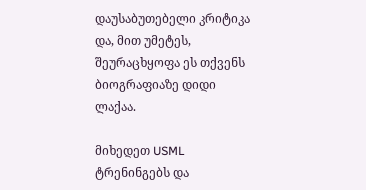დაუსაბუთებელი კრიტიკა და, მით უმეტეს, შეურაცხყოფა ეს თქვენს ბიოგრაფიაზე დიდი ლაქაა.

მიხედეთ USML ტრენინგებს და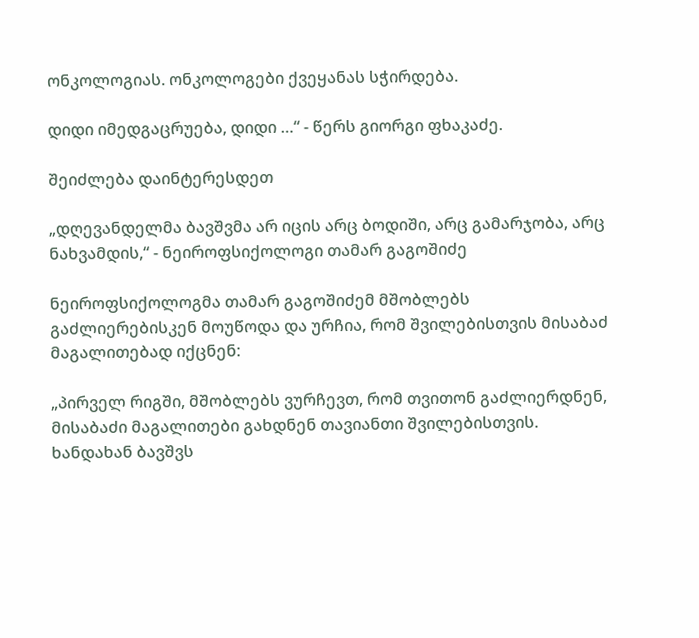ონკოლოგიას. ონკოლოგები ქვეყანას სჭირდება.

დიდი იმედგაცრუება, დიდი …“ - წერს გიორგი ფხაკაძე.

შეიძლება დაინტერესდეთ

„დღევანდელმა ბავშვმა არ იცის არც ბოდიში, არც გამარჯობა, არც ნახვამდის,“ - ნეიროფსიქოლოგი თამარ გაგოშიძე

ნეიროფსიქოლოგმა თამარ გაგოშიძემ მშობლებს გაძლიერებისკენ მოუწოდა და ურჩია, რომ შვილებისთვის მისაბაძ მაგალითებად იქცნენ:

„პირველ რიგში, მშობლებს ვურჩევთ, რომ თვითონ გაძლიერდნენ, მისაბაძი მაგალითები გახდნენ თავიანთი შვილებისთვის. ხანდახან ბავშვს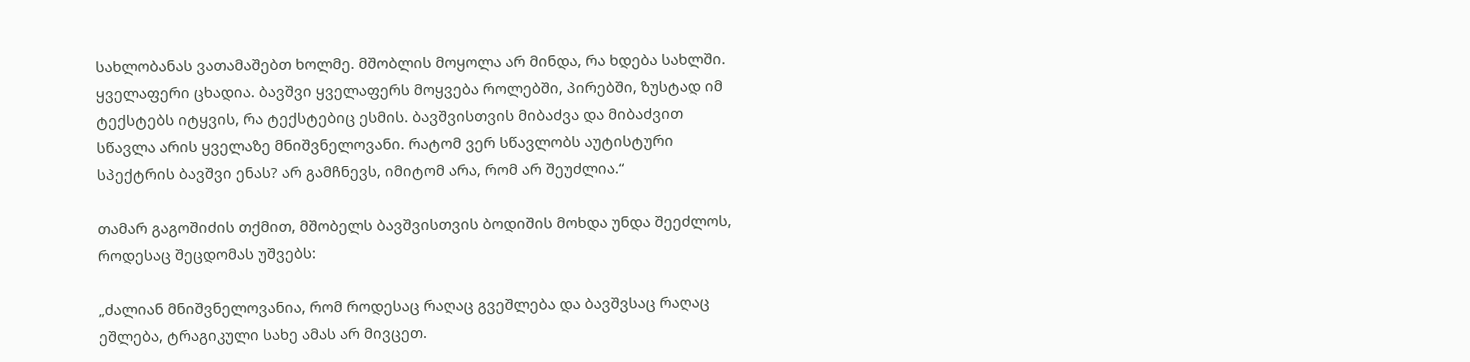სახლობანას ვათამაშებთ ხოლმე. მშობლის მოყოლა არ მინდა, რა ხდება სახლში. ყველაფერი ცხადია. ბავშვი ყველაფერს მოყვება როლებში, პირებში, ზუსტად იმ ტექსტებს იტყვის, რა ტექსტებიც ესმის. ბავშვისთვის მიბაძვა და მიბაძვით სწავლა არის ყველაზე მნიშვნელოვანი. რატომ ვერ სწავლობს აუტისტური სპექტრის ბავშვი ენას? არ გამჩნევს, იმიტომ არა, რომ არ შეუძლია.“

თამარ გაგოშიძის თქმით, მშობელს ბავშვისთვის ბოდიშის მოხდა უნდა შეეძლოს, როდესაც შეცდომას უშვებს:

„ძალიან მნიშვნელოვანია, რომ როდესაც რაღაც გვეშლება და ბავშვსაც რაღაც ეშლება, ტრაგიკული სახე ამას არ მივცეთ.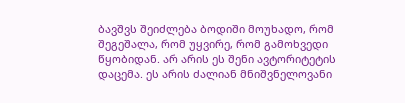ბავშვს შეიძლება ბოდიში მოუხადო, რომ შეგეშალა, რომ უყვირე, რომ გამოხვედი წყობიდან. არ არის ეს შენი ავტორიტეტის დაცემა. ეს არის ძალიან მნიშვნელოვანი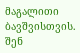მაგალითი ბავშვისთვის. შენ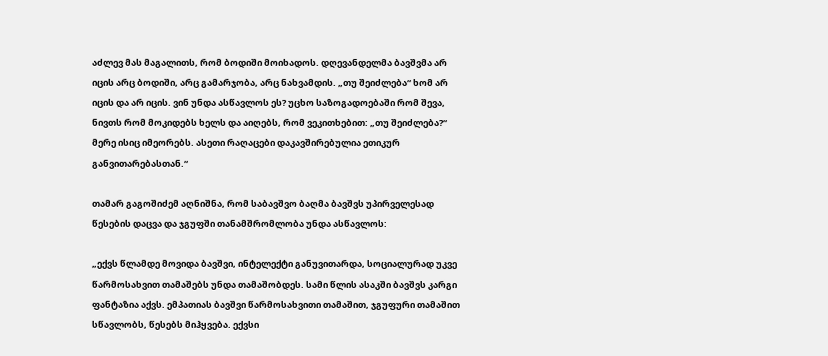აძლევ მას მაგალითს, რომ ბოდიში მოიხადოს. დღევანდელმა ბავშვმა არ იცის არც ბოდიში, არც გამარჯობა, არც ნახვამდის. „თუ შეიძლება“ ხომ არ იცის და არ იცის. ვინ უნდა ასწავლოს ეს? უცხო საზოგადოებაში რომ შევა, ნივთს რომ მოკიდებს ხელს და აიღებს, რომ ვეკითხებით: „თუ შეიძლება?“ მერე ისიც იმეორებს. ასეთი რაღაცები დაკავშირებულია ეთიკურ განვითარებასთან.“

თამარ გაგოშიძემ აღნიშნა, რომ საბავშვო ბაღმა ბავშვს უპირველესად წესების დაცვა და ჯგუფში თანამშრომლობა უნდა ასწავლოს:

„ექვს წლამდე მოვიდა ბავშვი, ინტელექტი განუვითარდა, სოციალურად უკვე წარმოსახვით თამაშებს უნდა თამაშობდეს. სამი წლის ასაკში ბავშვს კარგი ფანტაზია აქვს. ემპათიას ბავშვი წარმოსახვითი თამაშით, ჯგუფური თამაშით სწავლობს, წესებს მიჰყვება. ექვსი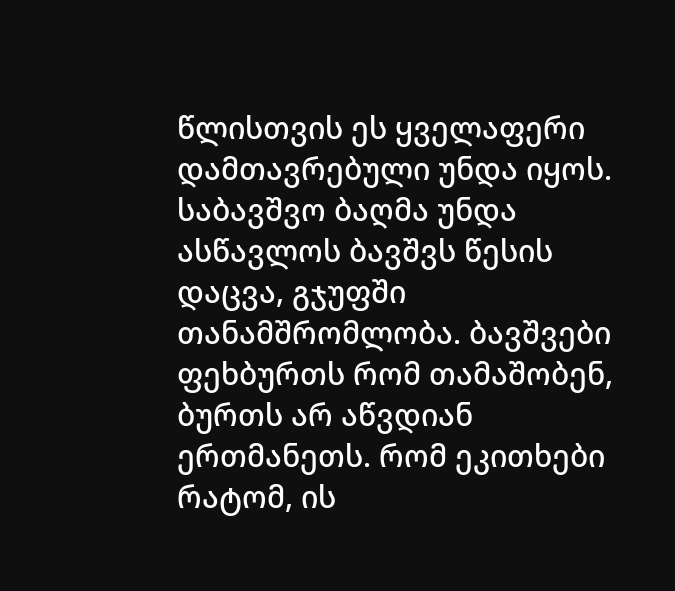წლისთვის ეს ყველაფერი დამთავრებული უნდა იყოს. საბავშვო ბაღმა უნდა ასწავლოს ბავშვს წესის დაცვა, გჯუფში თანამშრომლობა. ბავშვები ფეხბურთს რომ თამაშობენ, ბურთს არ აწვდიან ერთმანეთს. რომ ეკითხები რატომ, ის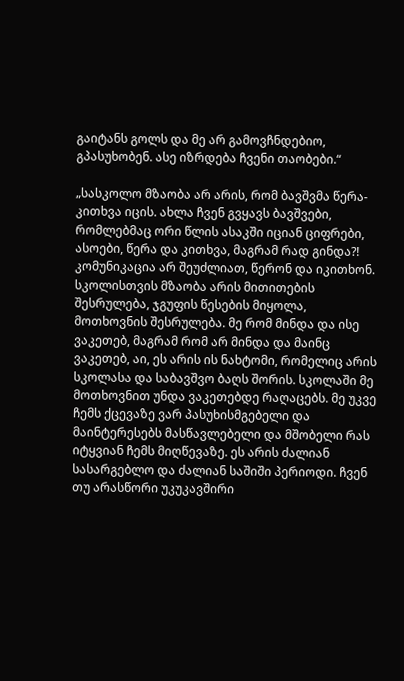გაიტანს გოლს და მე არ გამოვჩნდებიო, გპასუხობენ. ასე იზრდება ჩვენი თაობები.“

„სასკოლო მზაობა არ არის, რომ ბავშვმა წერა-კითხვა იცის. ახლა ჩვენ გვყავს ბავშვები, რომლებმაც ორი წლის ასაკში იციან ციფრები, ასოები, წერა და კითხვა, მაგრამ რად გინდა?! კომუნიკაცია არ შეუძლიათ, წერონ და იკითხონ. სკოლისთვის მზაობა არის მითითების შესრულება, ჯგუფის წესების მიყოლა, მოთხოვნის შესრულება. მე რომ მინდა და ისე ვაკეთებ, მაგრამ რომ არ მინდა და მაინც ვაკეთებ, აი, ეს არის ის ნახტომი, რომელიც არის სკოლასა და საბავშვო ბაღს შორის. სკოლაში მე მოთხოვნით უნდა ვაკეთებდე რაღაცებს. მე უკვე ჩემს ქცევაზე ვარ პასუხისმგებელი და მაინტერესებს მასწავლებელი და მშობელი რას იტყვიან ჩემს მიღწევაზე. ეს არის ძალიან სასარგებლო და ძალიან საშიში პერიოდი. ჩვენ თუ არასწორი უკუკავშირი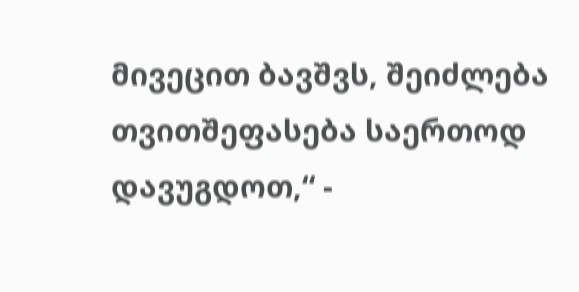მივეცით ბავშვს, შეიძლება თვითშეფასება საერთოდ დავუგდოთ,“ -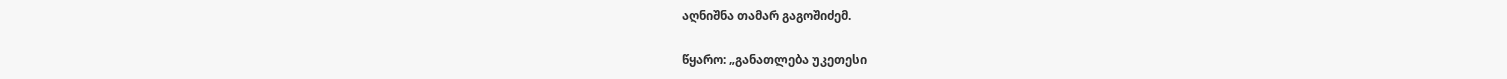აღნიშნა თამარ გაგოშიძემ.

წყარო: „განათლება უკეთესი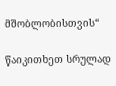მშობლობისთვის“

წაიკითხეთ სრულად